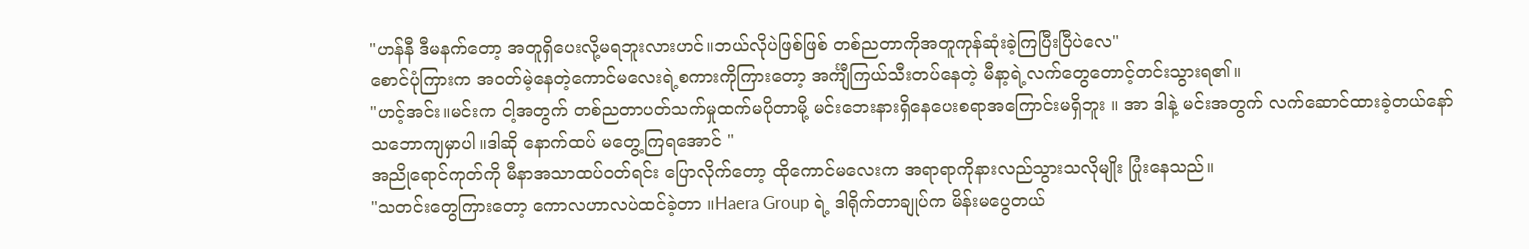"ဟန်နီ ဒီမနက်တော့ အတူရှိပေးလို့မရဘူးလားဟင်။ဘယ်လိုပဲဖြစ်ဖြစ် တစ်ညတာကိုအတူကုန်ဆုံးခဲ့ကြပြီးပြီပဲလေ"
စောင်ပုံကြားက အဝတ်မဲ့နေတဲ့ကောင်မလေးရဲ့စကားကိုကြားတော့ အင်္ကျီကြယ်သီးတပ်နေတဲ့ မီနာ့ရဲ့လက်တွေတောင့်တင်းသွားရ၏။
"ဟင့်အင်း။မင်းက ငါ့အတွက် တစ်ညတာပတ်သက်မှုထက်မပိုတာမို့ မင်းဘေးနားရှိနေပေးစရာအကြောင်းမရှိဘူး ။ အာ ဒါနဲ့ မင်းအတွက် လက်ဆောင်ထားခဲ့တယ်နော် သဘောကျမှာပါ။ဒါဆို နောက်ထပ် မတွေ့ကြရအောင် "
အညိုရောင်ကုတ်ကို မီနာအသာထပ်ဝတ်ရင်း ပြောလိုက်တော့ ထိုကောင်မလေးက အရာရာကိုနားလည်သွားသလိုမျိုး ပြုံးနေသည်။
"သတင်းတွေကြားတော့ ကောလဟာလပဲထင်ခဲ့တာ ။Haera Group ရဲ့ ဒါရိုက်တာချုပ်က မိန်းမပွေတယ်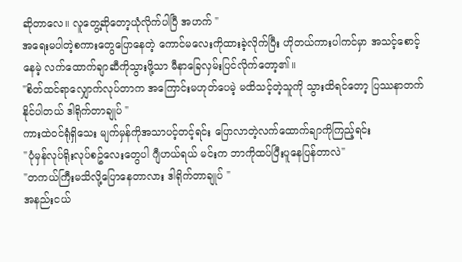ဆိုတာလေ။ လူတွေ့ဆိုတော့ယုံလိုက်ပါပြီ အဟက် "
အရေးမပါတဲ့စကားတွေပြောနေတဲ့ ကောင်မလေးကိုထားခဲ့လိုက်ပြီး ဟိုတယ်ကားပါကင်မှာ အသင့်စောင့်နေမဲ့ လက်ထောက်ချာဆီကိုသွားဖို့သာ မီနာခြေလှမ်းပြင်လိုက်တော့၏။
"စိတ်ထင်ရာလျှောက်လုပ်တာက အကြောင်းမဟုတ်ပေမဲ့ မထိသင့်တဲ့သူကို သွားထိရင်တော့ ပြဿနာတက်နိုင်ပါတယ် ဒါရိုက်တာချုပ် "
ကားထဲဝင်ရုံရှိသေး မျက်မှန်ကိုအသာပင့်တင့်ရင်း ပြောလာတဲ့လက်ထောက်ချာကိုကြည့်ရင်း
"ပုံမှန်လုပ်ရိုးလုပ်စဥ်လေးတွေပါ ဂျီဟယ်ရယ် မင်းက ဘာကိုထပ်ပြီးပူနေပြန်တာလဲ"
"တကယ်ကြီးမသိလို့ပြောနေတာလား ဒါရိုက်တာချုပ် "
အနည်းငယ်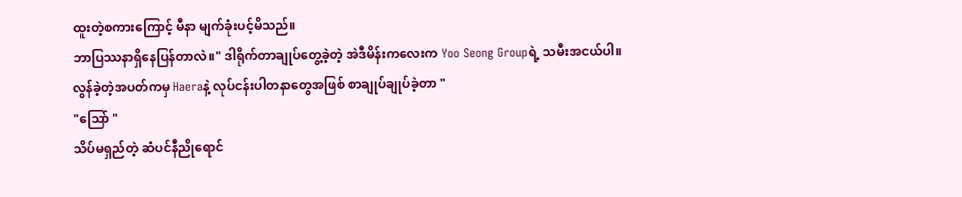ထူးတဲ့စကားကြောင့် မီနာ မျက်ခုံးပင့်မိသည်။
ဘာပြဿနာရှိနေပြန်တာလဲ။" ဒါရိုက်တာချုပ်တွေ့ခဲ့တဲ့ အဲဒီမိန်းကလေးက Yoo Seong Groupရဲ့ သမီးအငယ်ပါ။လွန်ခဲ့တဲ့အပတ်ကမှ Haeraနဲ့ လုပ်ငန်းပါတနာတွေအဖြစ် စာချုပ်ချုပ်ခဲ့တာ "
"သြော် "
သိပ်မရှည်တဲ့ ဆံပင်နီညိုရောင်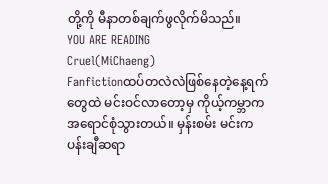တို့ကို မီနာတစ်ချက်ဖွလိုက်မိသည်။
YOU ARE READING
Cruel(MiChaeng)
Fanfictionထပ်တလဲလဲဖြစ်နေတဲ့နေ့ရက်တွေထဲ မင်းဝင်လာတော့မှ ကိုယ့်ကမ္ဘာကအရောင်စုံသွားတယ်။ မှန်းစမ်း မင်းကပန်းချီဆရာ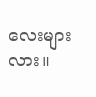လေးများလား။